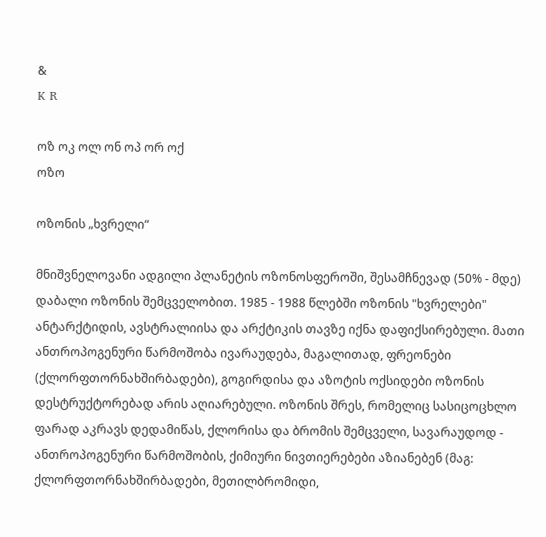&
K R

ოზ ოკ ოლ ონ ოპ ორ ოქ
ოზო

ოზონის „ხვრელი“

მნიშვნელოვანი ადგილი პლანეტის ოზონოსფეროში, შესამჩნევად (50% - მდე) დაბალი ოზონის შემცველობით. 1985 - 1988 წლებში ოზონის "ხვრელები" ანტარქტიდის, ავსტრალიისა და არქტიკის თავზე იქნა დაფიქსირებული. მათი ანთროპოგენური წარმოშობა ივარაუდება, მაგალითად, ფრეონები (ქლორფთორნახშირბადები), გოგირდისა და აზოტის ოქსიდები ოზონის დესტრუქტორებად არის აღიარებული. ოზონის შრეს, რომელიც სასიცოცხლო ფარად აკრავს დედამიწას, ქლორისა და ბრომის შემცველი, სავარაუდოდ - ანთროპოგენური წარმოშობის, ქიმიური ნივთიერებები აზიანებენ (მაგ: ქლორფთორნახშირბადები, მეთილბრომიდი,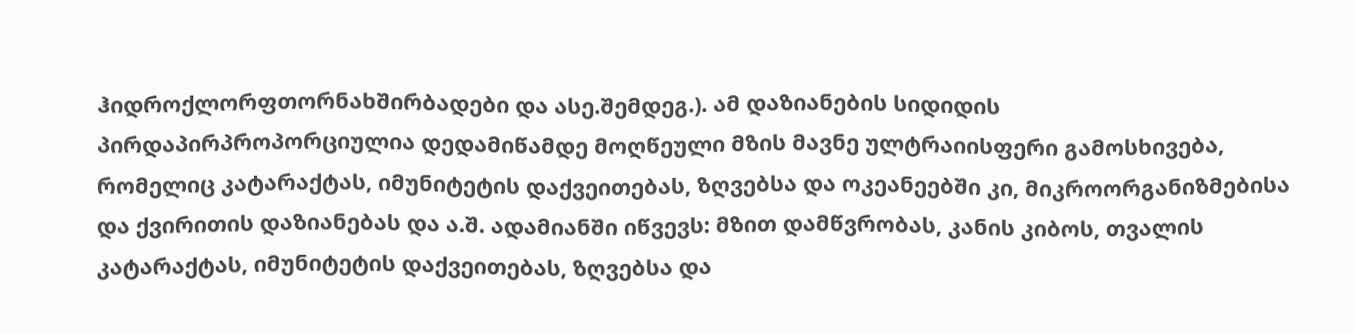ჰიდროქლორფთორნახშირბადები და ასე.შემდეგ.). ამ დაზიანების სიდიდის პირდაპირპროპორციულია დედამიწამდე მოღწეული მზის მავნე ულტრაიისფერი გამოსხივება, რომელიც კატარაქტას, იმუნიტეტის დაქვეითებას, ზღვებსა და ოკეანეებში კი, მიკროორგანიზმებისა და ქვირითის დაზიანებას და ა.შ. ადამიანში იწვევს: მზით დამწვრობას, კანის კიბოს, თვალის კატარაქტას, იმუნიტეტის დაქვეითებას, ზღვებსა და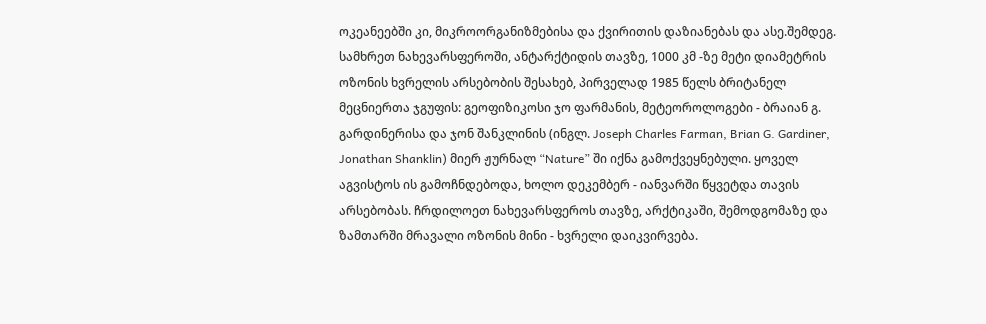ოკეანეებში კი, მიკროორგანიზმებისა და ქვირითის დაზიანებას და ასე.შემდეგ. სამხრეთ ნახევარსფეროში, ანტარქტიდის თავზე, 1000 კმ -ზე მეტი დიამეტრის ოზონის ხვრელის არსებობის შესახებ, პირველად 1985 წელს ბრიტანელ მეცნიერთა ჯგუფის: გეოფიზიკოსი ჯო ფარმანის, მეტეოროლოგები - ბრაიან გ. გარდინერისა და ჯონ შანკლინის (ინგლ. Joseph Charles Farman, Brian G. Gardiner, Jonathan Shanklin) მიერ ჟურნალ “Nature” ში იქნა გამოქვეყნებული. ყოველ აგვისტოს ის გამოჩნდებოდა, ხოლო დეკემბერ - იანვარში წყვეტდა თავის არსებობას. ჩრდილოეთ ნახევარსფეროს თავზე, არქტიკაში, შემოდგომაზე და ზამთარში მრავალი ოზონის მინი - ხვრელი დაიკვირვება.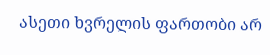ასეთი ხვრელის ფართობი არ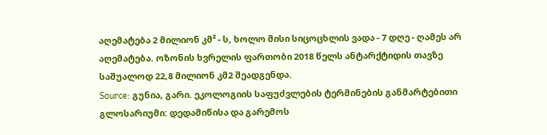აღემატება 2 მილიონ კმ² - ს, ხოლო მისი სიცოცხლის ვადა - 7 დღე - ღამეს არ აღემატება. ოზონის ხვრელის ფართობი 2018 წელს ანტარქტიდის თავზე საშუალოდ 22,8 მილიონ კმ2 შეადგენდა.
Source: გუნია, გარი. ეკოლოგიის საფუძვლების ტერმინების განმარტებითი გლოსარიუმი: დედამიწისა და გარემოს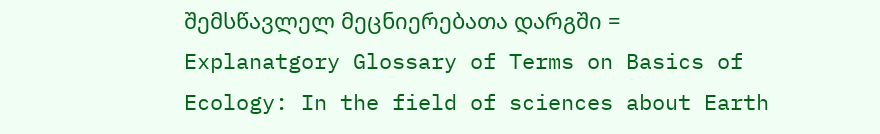შემსწავლელ მეცნიერებათა დარგში = Explanatgory Glossary of Terms on Basics of Ecology: In the field of sciences about Earth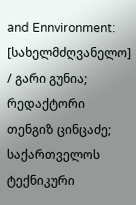and Ennvironment: [სახელმძღვანელო] / გარი გუნია; რედაქტორი თენგიზ ცინცაძე; საქართველოს ტექნიკური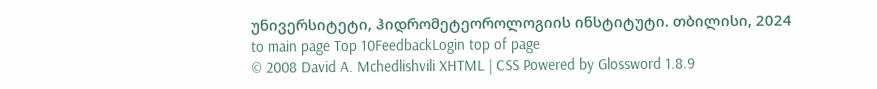უნივერსიტეტი, ჰიდრომეტეოროლოგიის ინსტიტუტი. თბილისი, 2024
to main page Top 10FeedbackLogin top of page
© 2008 David A. Mchedlishvili XHTML | CSS Powered by Glossword 1.8.9